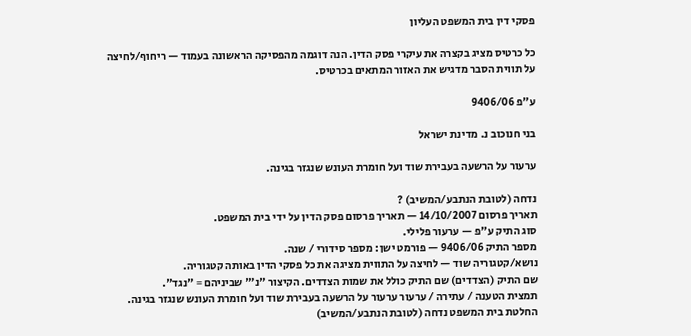פסקי דין בית המשפט העליון

כל כרטיס מציג בקצרה את עיקרי פסק הדין. הנה דוגמה מהפסיקה הראשונה בעמוד — ריחוף/לחיצה על תווית הסבר מדגיש את האזור המתאים בכרטיס.

ע"פ 9406/06

בני חנוכוב נ. מדינת ישראל

ערעור על הרשעה בעבירת שוד ועל חומרת העונש שנגזר בגינה.

נדחה (לטובת הנתבע/המשיב) ?
תאריך פרסום 14/10/2007 — תאריך פרסום פסק הדין על ידי בית המשפט.
סוג התיק ע"פ — ערעור פלילי.
מספר התיק 9406/06 — פורמט ישן: מספר סידורי / שנה.
נושא/קטגוריה שוד — לחיצה על התווית מציגה את כל פסקי הדין באותה קטגוריה.
שם התיק (הצדדים) שם התיק כולל את שמות הצדדים. הקיצור "נ׳" שביניהם = "נגד".
תמצית הטענה / עתירה / ערעור ערעור על הרשעה בעבירת שוד ועל חומרת העונש שנגזר בגינה.
החלטת בית המשפט נדחה (לטובת הנתבע/המשיב)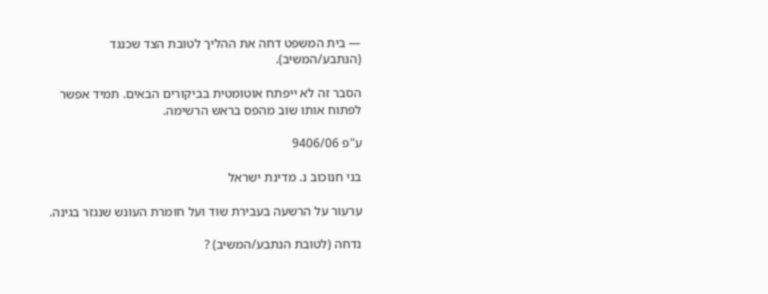— בית המשפט דחה את ההליך לטובת הצד שכנגד (הנתבע/המשיב).

הסבר זה לא ייפתח אוטומטית בביקורים הבאים. תמיד אפשר לפתוח אותו שוב מהפס בראש הרשימה.

ע"פ 9406/06

בני חנוכוב נ. מדינת ישראל

ערעור על הרשעה בעבירת שוד ועל חומרת העונש שנגזר בגינה.

נדחה (לטובת הנתבע/המשיב) ?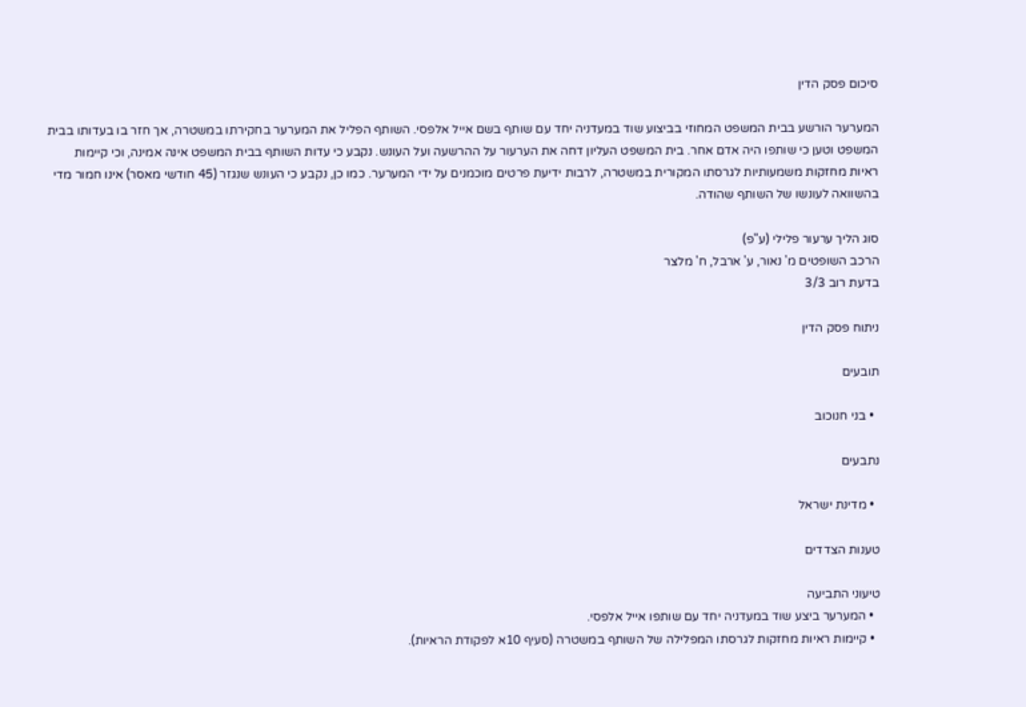סיכום פסק הדין

המערער הורשע בבית המשפט המחוזי בביצוע שוד במעדניה יחד עם שותף בשם אייל אלפסי. השותף הפליל את המערער בחקירתו במשטרה, אך חזר בו בעדותו בבית המשפט וטען כי שותפו היה אדם אחר. בית המשפט העליון דחה את הערעור על ההרשעה ועל העונש. נקבע כי עדות השותף בבית המשפט אינה אמינה, וכי קיימות ראיות מחזקות משמעותיות לגרסתו המקורית במשטרה, לרבות ידיעת פרטים מוכמנים על ידי המערער. כמו כן, נקבע כי העונש שנגזר (45 חודשי מאסר) אינו חמור מדי בהשוואה לעונשו של השותף שהודה.

סוג הליך ערעור פלילי (ע"פ)
הרכב השופטים מ' נאור, ע' ארבל, ח' מלצר
בדעת רוב 3/3

ניתוח פסק הדין

תובעים

  • בני חנוכוב

נתבעים

  • מדינת ישראל

טענות הצדדים

טיעוני התביעה
  • המערער ביצע שוד במעדניה יחד עם שותפו אייל אלפסי.
  • קיימות ראיות מחזקות לגרסתו המפלילה של השותף במשטרה (סעיף 10א לפקודת הראיות).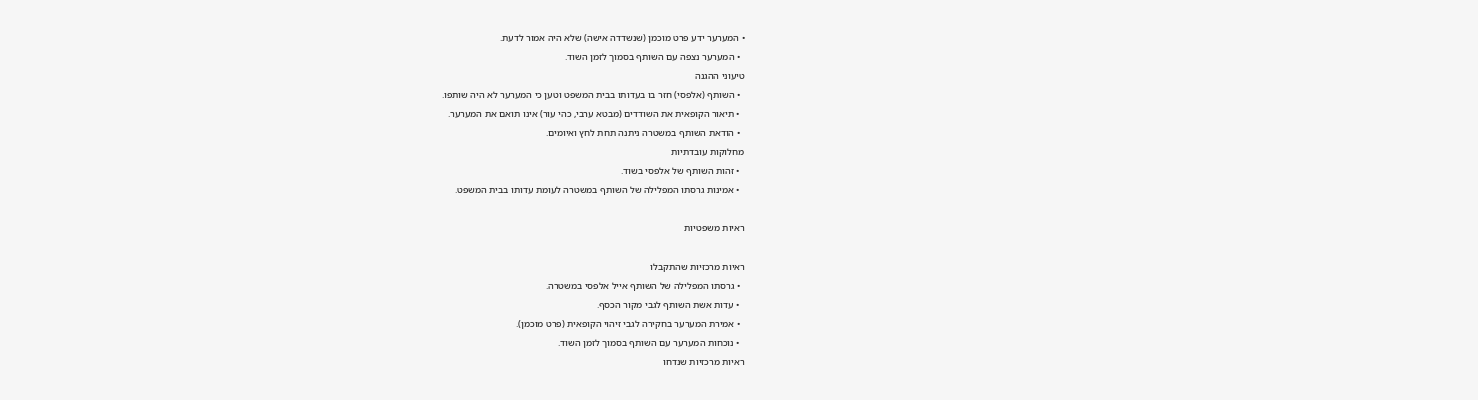• המערער ידע פרט מוכמן (שנשדדה אישה) שלא היה אמור לדעת.
  • המערער נצפה עם השותף בסמוך לזמן השוד.
טיעוני ההגנה
  • השותף (אלפסי) חזר בו בעדותו בבית המשפט וטען כי המערער לא היה שותפו.
  • תיאור הקופאית את השודדים (מבטא ערבי, כהי עור) אינו תואם את המערער.
  • הודאת השותף במשטרה ניתנה תחת לחץ ואיומים.
מחלוקות עובדתיות
  • זהות השותף של אלפסי בשוד.
  • אמינות גרסתו המפלילה של השותף במשטרה לעומת עדותו בבית המשפט.

ראיות משפטיות

ראיות מרכזיות שהתקבלו
  • גרסתו המפלילה של השותף אייל אלפסי במשטרה.
  • עדות אשת השותף לגבי מקור הכסף.
  • אמירת המערער בחקירה לגבי זיהוי הקופאית (פרט מוכמן).
  • נוכחות המערער עם השותף בסמוך לזמן השוד.
ראיות מרכזיות שנדחו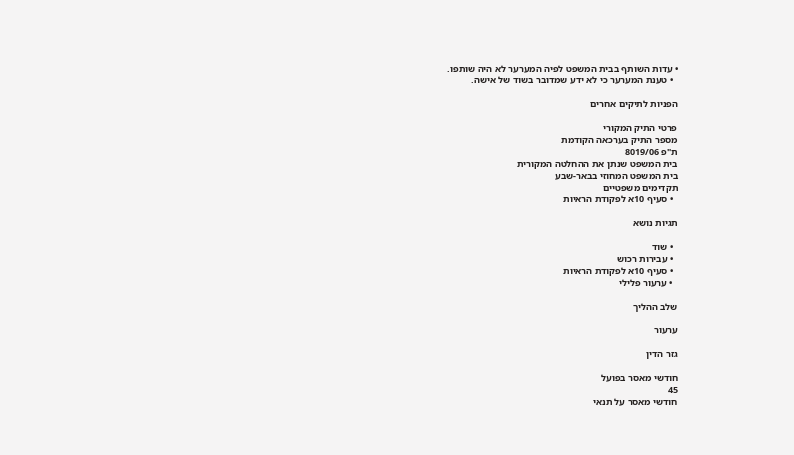• עדות השותף בבית המשפט לפיה המערער לא היה שותפו.
  • טענת המערער כי לא ידע שמדובר בשוד של אישה.

הפניות לתיקים אחרים

פרטי התיק המקורי
מספר התיק בערכאה הקודמת
ת"פ 8019/06
בית המשפט שנתן את ההחלטה המקורית
בית המשפט המחוזי בבאר-שבע
תקדימים משפטיים
  • סעיף 10א לפקודת הראיות

תגיות נושא

  • שוד
  • עבירות רכוש
  • סעיף 10א לפקודת הראיות
  • ערעור פלילי

שלב ההליך

ערעור

גזר הדין

חודשי מאסר בפועל
45
חודשי מאסר על תנאי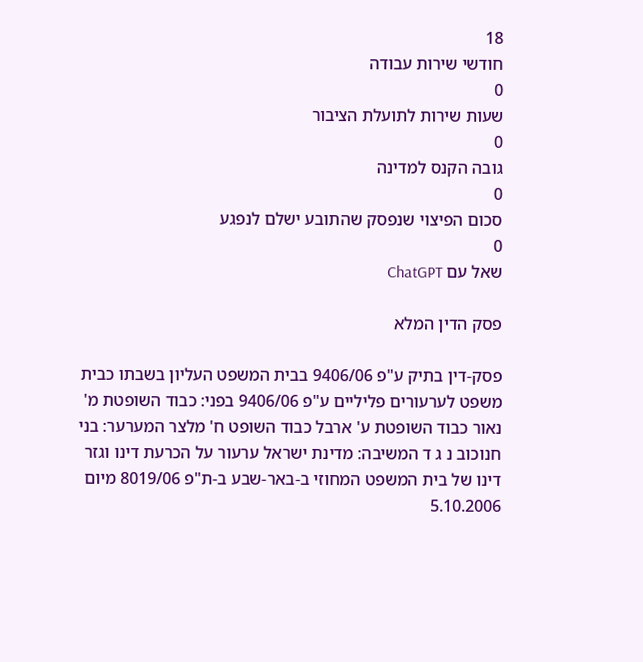18
חודשי שירות עבודה
0
שעות שירות לתועלת הציבור
0
גובה הקנס למדינה
0
סכום הפיצוי שנפסק שהתובע ישלם לנפגע
0
שאל עם ChatGPT

פסק הדין המלא

פסק-דין בתיק ע"פ 9406/06 בבית המשפט העליון בשבתו כבית משפט לערעורים פליליים ע"פ 9406/06 בפני: כבוד השופטת מ' נאור כבוד השופטת ע' ארבל כבוד השופט ח' מלצר המערער: בני חנוכוב נ ג ד המשיבה: מדינת ישראל ערעור על הכרעת דינו וגזר דינו של בית המשפט המחוזי ב-באר-שבע ב-ת"פ 8019/06 מיום 5.10.2006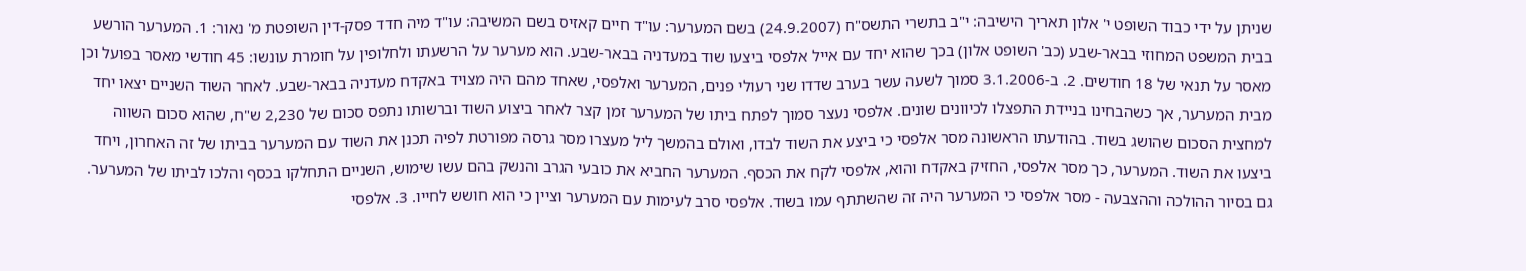שניתן על ידי כבוד השופט י' אלון תאריך הישיבה: י"ב בתשרי התשס"ח (24.9.2007) בשם המערער: עו"ד חיים קאזיס בשם המשיבה: עו"ד מיה חדד פסק-דין השופטת מ' נאור: 1. המערער הורשע בבית המשפט המחוזי בבאר-שבע (כב' השופט אלון) בכך שהוא יחד עם אייל אלפסי ביצעו שוד במעדניה בבאר-שבע. הוא מערער על הרשעתו ולחלופין על חומרת עונשו: 45 חודשי מאסר בפועל וכן מאסר על תנאי של 18 חודשים. 2. ב-3.1.2006 סמוך לשעה עשר בערב שדדו שני רעולי פנים, המערער ואלפסי, שאחד מהם היה מצויד באקדח מעדניה בבאר-שבע. לאחר השוד השניים יצאו יחד מבית המערער, אך כשהבחינו בניידת התפצלו לכיוונים שונים. אלפסי נעצר סמוך לפתח ביתו של המערער זמן קצר לאחר ביצוע השוד וברשותו נתפס סכום של 2,230 ש"ח, שהוא סכום השווה למחצית הסכום שהושג בשוד. בהודעתו הראשונה מסר אלפסי כי ביצע את השוד לבדו, ואולם בהמשך ליל מעצרו מסר גרסה מפורטת לפיה תכנן את השוד עם המערער בביתו של זה האחרון, ויחד ביצעו את השוד. המערער, כך מסר אלפסי, החזיק באקדח והוא, אלפסי לקח את הכסף. המערער החביא את כובעי הגרב והנשק בהם עשו שימוש, השניים התחלקו בכסף והלכו לביתו של המערער. גם בסיור ההולכה וההצבעה - מסר אלפסי כי המערער היה זה שהשתתף עמו בשוד. אלפסי סרב לעימות עם המערער וציין כי הוא חושש לחייו. 3. אלפסי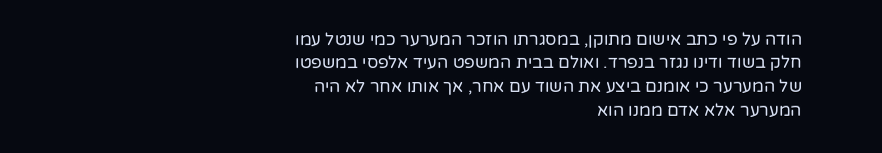הודה על פי כתב אישום מתוקן, במסגרתו הוזכר המערער כמי שנטל עמו חלק בשוד ודינו נגזר בנפרד. ואולם בבית המשפט העיד אלפסי במשפטו של המערער כי אומנם ביצע את השוד עם אחר, אך אותו אחר לא היה המערער אלא אדם ממנו הוא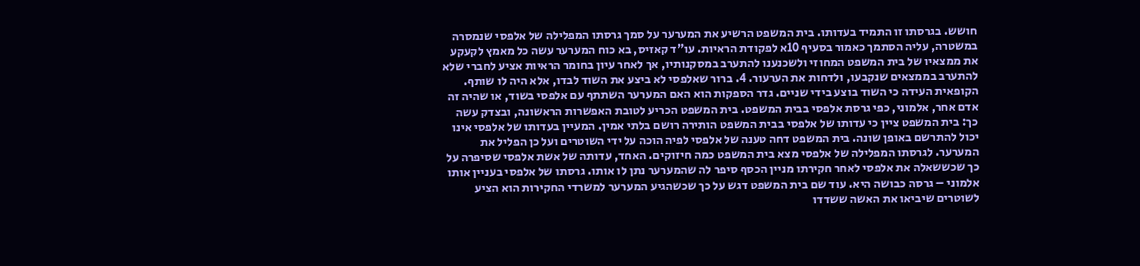חושש. בגרסתו זו התמיד בעדותו. בית המשפט הרשיע את המערער על סמך גרסתו המפלילה של אלפסי שנמסרה במשטרה, עליה הסתמך כאמור בסעיף 10א לפקודת הראיות. עו"ד קאזיס, בא כוח המערער עשה כל מאמץ לקעקע את ממצאיו של בית המשפט המחוזי ולשכנענו להתערב במסקנותיו, אך לאחר עיון בחומר הראיות אציע לחברי שלא להתערב בממצאים שנקבעו, ולדחות את הערעור. 4. ברור שאלפסי לא ביצע את השוד לבדו, אלא היה לו שותף. הקופאית העידה כי השוד בוצע בידי שניים. גדר הספקות הוא האם המערער השתתף עם אלפסי בשוד, או שהיה זה אדם אחר, אלמוני, כפי גרסת אלפסי בבית המשפט. בית המשפט הכריע לטובת האפשרות הראשונה, ובצדק עשה כך: בית המשפט ציין כי עדותו של אלפסי בבית המשפט הותירה רושם בלתי אמין. המעיין בעדותו של אלפסי אינו יכול להתרשם באופן שונה. בית המשפט דחה טענה של אלפסי לפיה הוכה על ידי השוטרים ועל כן הפליל את המערער. לגרסתו המפלילה של אלפסי מצא בית המשפט כמה חיזוקים. האחד, עדותה של אשת אלפסי שסיפרה על כך שכששאלה את אלפסי לאחר חקירתו מניין הכסף סיפר לה שהמערער נתן לו אותו. גרסתו של אלפסי בעניין אותו אלמוני – גרסה כבושה היא. עוד שם בית המשפט דגש על כך שכשהגיע המערער למשרדי החקירות הוא הציע לשוטרים שיביאו את האשה ששדדו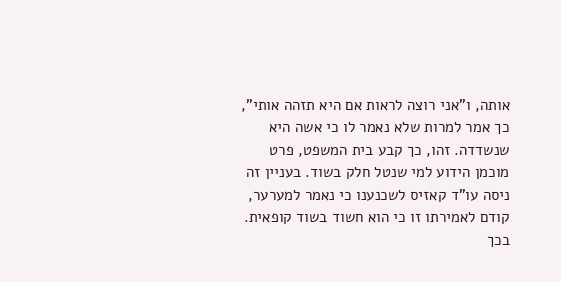אותה, ו"אני רוצה לראות אם היא תזהה אותי", כך אמר למרות שלא נאמר לו כי אשה היא שנשדדה. זהו, כך קבע בית המשפט, פרט מוכמן הידוע למי שנטל חלק בשוד. בעניין זה ניסה עו"ד קאזיס לשכנענו כי נאמר למערער, קודם לאמירתו זו כי הוא חשוד בשוד קופאית. בכך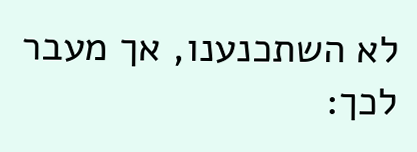לא השתכנענו, אך מעבר לכך: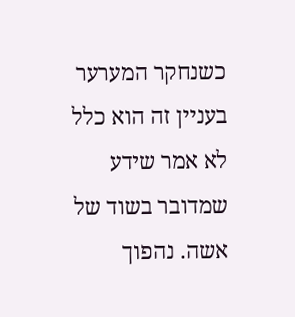כשנחקר המערער בעניין זה הוא כלל לא אמר שידע שמדובר בשוד של אשה. נהפוך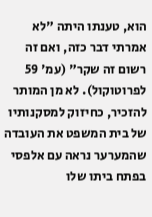הוא, טענתו היתה "לא אמרתי דבר כזה, ואם זה רשום זה שקר" (עמ' 59 לפרוטוקול). לא מן המותר להזכיר, כחיזוק למסקנותיו של בית המשפט את העובדה שהמערער נראה עם אלפסי בפתח ביתו שלו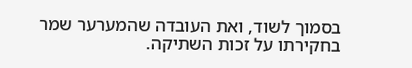בסמוך לשוד, ואת העובדה שהמערער שמר בחקירתו על זכות השתיקה.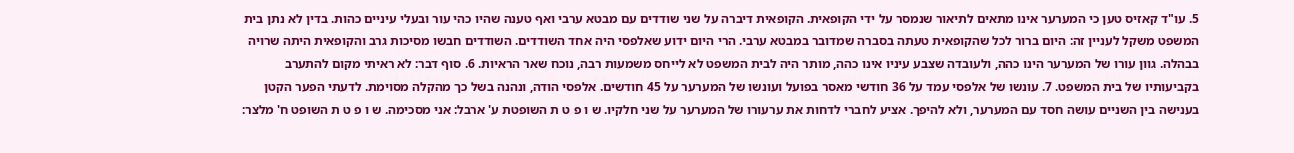5. עו"ד קאזיס טען כי המערער אינו מתאים לתיאור שנמסר על ידי הקופאית. הקופאית דיברה על שני שודדים עם מבטא ערבי ואף טענה שהיו כהי עור ובעלי עיניים כהות. בדין לא נתן בית המשפט משקל לעניין זה: היום ברור לכל שהקופאית טעתה בסברה שמדובר במבטא ערבי. הרי היום ידוע שאלפסי היה אחד השודדים. השודדים חבשו מסיכות גרב והקופאית היתה שרויה בבהלה. גוון עורו של המערער הינו כהה, ולעובדה שצבע עיניו אינו כהה, מותר היה לבית המשפט לא לייחס משמעות רבה, נוכח שאר הראיות. 6. סוף דבר: לא ראיתי מקום להתערב בקביעותיו של בית המשפט. 7. עונשו של אלפסי עמד על 36 חודשי מאסר בפועל ועונשו של המערער על 45 חודשים. אלפסי הודה, ונהנה בשל כך מהקלה מסוימת. לדעתי הפער הקטן בענישה בין השניים עושה חסד עם המערער, ולא להיפך. אציע לחברי לדחות את ערעורו של המערער על שני חלקיו. ש ו פ ט ת השופטת ע' ארבל: אני מסכימה. ש ו פ ט ת השופט ח' מלצר: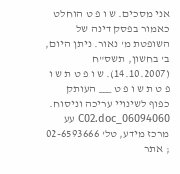אני מסכים. ש ו פ ט הוחלט כאמור בפסק דינה של השופטת מ' נאור. ניתן היום, ב' בחשון, תשס"ח (14.10.2007). ש ו פ ט ת ש ו פ ט ת ש ו פ ט ___ העותק כפוף לשינויי עריכה וניסוח. 06094060_C02.doc עע מרכז מידע, טל' 02-6593666 ; אתר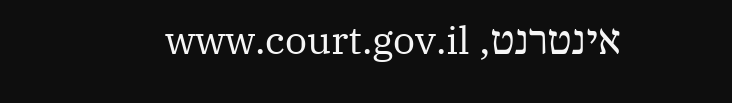אינטרנט, www.court.gov.il